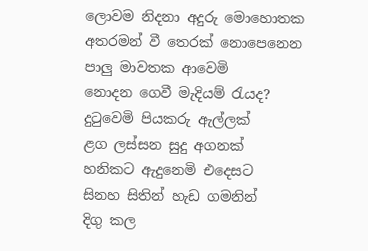ලොවම නිදනා අදුරු මොහොතක
අතරමන් වී තෙරක් නොපෙනෙන
පාලු මාවතක ආවෙමි
නොදන ගෙවී මැදියම් රැයද?
දුටුවෙමි පියකරු ඇල්ලක්
ළග ලස්සන සුදු අගනක්
හනිකට ඇදුනෙමි එදෙසට
සිනහ සිතින් හැඩ ගමනින්
දිගු කල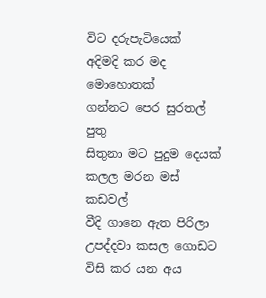විට දරුපැටියෙක්
අදිමදි කර මද මොහොතක්
ගන්නට පෙර සුරතල් පුතු
සිතුනා මට පුදුම දෙයක්
කලල මරන මස් කඩවල්
වීදි ගානෙ ඇත පිරිලා
උපද්දවා කසල ගොඩට
විසි කර යන අය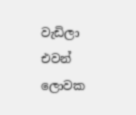වැඩිලා
එවන් ලොවක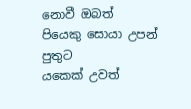නොවී ඔබත්
පියෙකු සොයා උපන් පුතුට
යකෙක් උවත්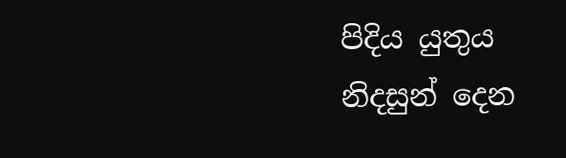පිදිය යුතුය
නිදසුන් දෙන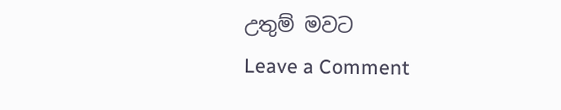උතුම් මවට
Leave a Comment